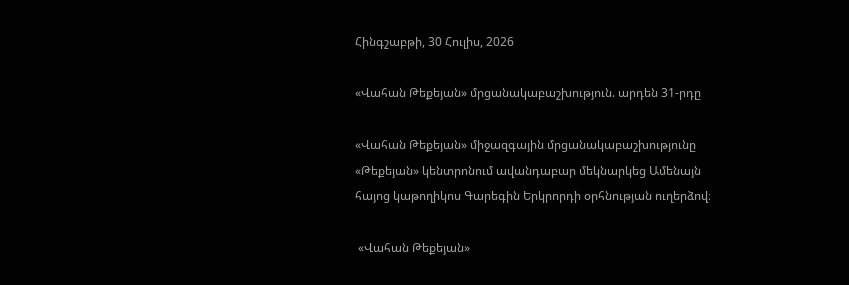Հինգշաբթի, 30 Հուլիս, 2026

«Վահան Թեքեյան» մրցանակաբաշխություն. արդեն 31-րդը

«Վահան Թեքեյան» միջազգային մրցանակաբաշխությունը «Թեքեյան» կենտրոնում ավանդաբար մեկնարկեց Ամենայն հայոց կաթողիկոս Գարեգին Երկրորդի օրհնության ուղերձով։

 «Վահան Թեքեյան»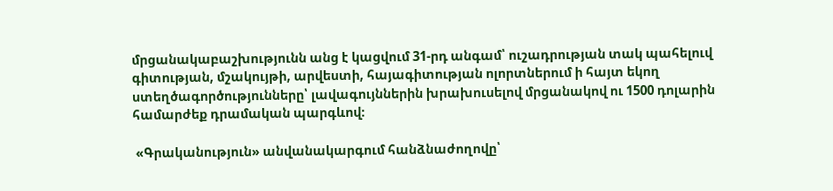մրցանակաբաշխությունն անց է կացվում 31-րդ անգամ՝ ուշադրության տակ պահելուվ գիտության, մշակույթի, արվեստի, հայագիտության ոլորտներում ի հայտ եկող ստեղծագործությունները՝ լավագույններին խրախուսելով մրցանակով ու 1500 դոլարին համարժեք դրամական պարգևով։

 «Գրականություն» անվանակարգում հանձնաժողովը՝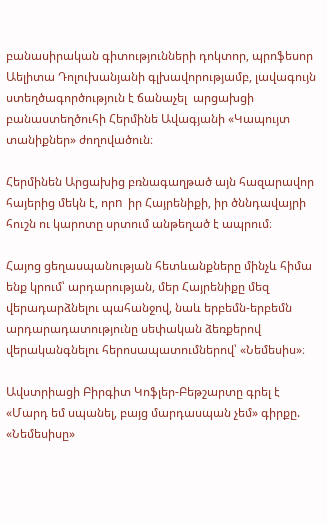բանասիրական գիտությունների դոկտոր, պրոֆեսոր Աելիտա Դոլուխանյանի գլխավորությամբ, լավագույն ստեղծագործություն է ճանաչել  արցախցի բանաստեղծուհի Հերմինե Ավագյանի «Կապույտ տանիքներ» ժողովածուն։

Հերմինեն Արցախից բռնագաղթած այն հազարավոր հայերից մեկն է, որn  իր Հայրենիքի, իր ծննդավայրի հուշն ու կարոտը սրտում անթեղած է ապրում։

Հայոց ցեղասպանության հետևանքները մինչև հիմա ենք կրում՝ արդարության, մեր Հայրենիքը մեզ վերադարձնելու պահանջով, նաև երբեմն-երբեմն արդարադատությունը սեփական ձեռքերով վերականգնելու հերոսապատումներով՝ «Նեմեսիս»։

Ավստրիացի Բիրգիտ Կոֆլեր-Բեթշարտը գրել է «Մարդ եմ սպանել, բայց մարդասպան չեմ» գիրքը. «Նեմեսիսը»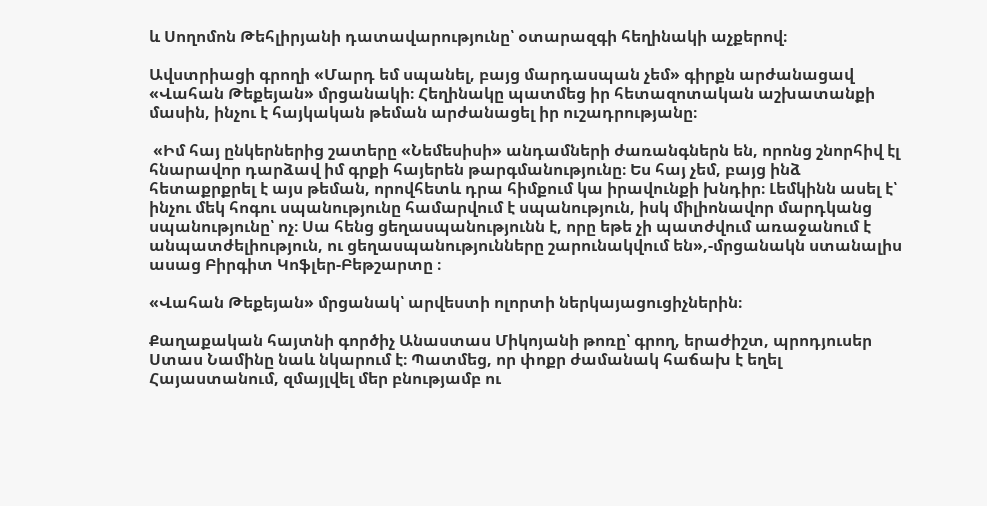և Սողոմոն Թեհլիրյանի դատավարությունը՝ օտարազգի հեղինակի աչքերով։

Ավստրիացի գրողի «Մարդ եմ սպանել, բայց մարդասպան չեմ» գիրքն արժանացավ «Վահան Թեքեյան» մրցանակի։ Հեղինակը պատմեց իր հետազոտական աշխատանքի մասին, ինչու է հայկական թեման արժանացել իր ուշադրությանը։

 «Իմ հայ ընկերներից շատերը «Նեմեսիսի» անդամների ժառանգներն են, որոնց շնորհիվ էլ հնարավոր դարձավ իմ գրքի հայերեն թարգմանությունը։ Ես հայ չեմ, բայց ինձ հետաքրքրել է այս թեման, որովհետև դրա հիմքում կա իրավունքի խնդիր։ Լեմկինն ասել է՝ ինչու մեկ հոգու սպանությունը համարվում է սպանություն, իսկ միլիոնավոր մարդկանց սպանությունը՝ ոչ։ Սա հենց ցեղասպանությունն է, որը եթե չի պատժվում առաջանում է  անպատժելիություն, ու ցեղասպանությունները շարունակվում են»,-մրցանակն ստանալիս ասաց Բիրգիտ Կոֆլեր-Բեթշարտը ։

«Վահան Թեքեյան» մրցանակ՝ արվեստի ոլորտի ներկայացուցիչներին։

Քաղաքական հայտնի գործիչ Անաստաս Միկոյանի թոռը՝ գրող, երաժիշտ, պրոդյուսեր Ստաս Նամինը նաև նկարում է։ Պատմեց, որ փոքր ժամանակ հաճախ է եղել Հայաստանում, զմայլվել մեր բնությամբ ու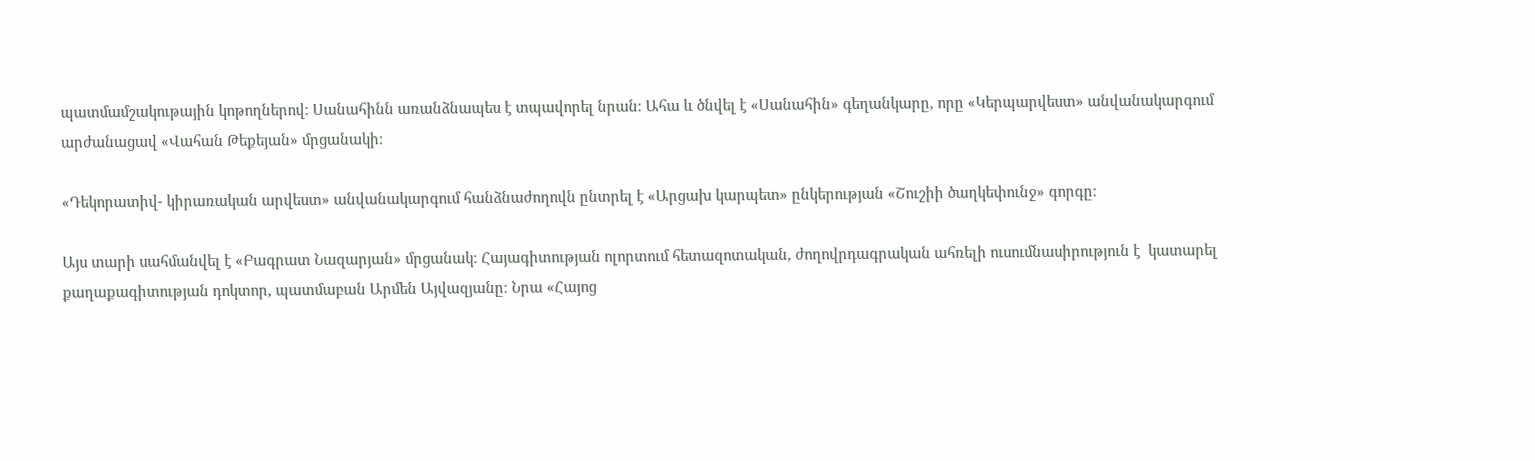պատմամշակութային կոթողներով։ Սանահինն առանձնապես է տպավորել նրան։ Ահա և ծնվել է «Սանահին» գեղանկարը, որը «Կերպարվեստ» անվանակարգում արժանացավ «Վահան Թեքեյան» մրցանակի։

«Դեկորատիվ- կիրառական արվեստ» անվանակարգում հանձնաժողովն ընտրել է «Արցախ կարպետ» ընկերության «Շուշիի ծաղկեփունջ» գորգը։

Այս տարի սահմանվել է «Բագրատ Նազարյան» մրցանակ։ Հայագիտության ոլորտում հետազոտական, ժողովրդագրական ահռելի ուսումնասիրություն է  կատարել քաղաքագիտության դոկտոր, պատմաբան Արմեն Այվազյանը։ Նրա «Հայոց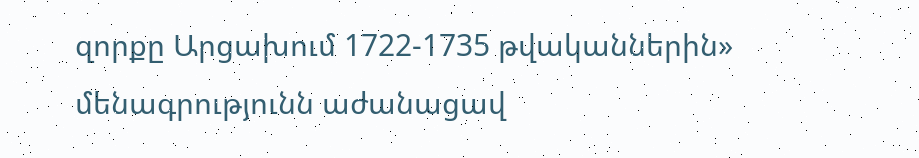զորքը Արցախում 1722-1735 թվականներին» մենագրությունն աժանացավ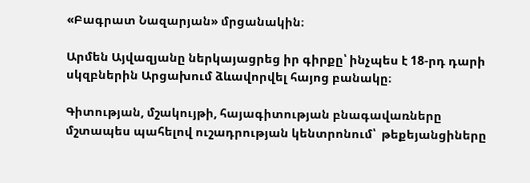«Բագրատ Նազարյան» մրցանակին։

Արմեն Այվազյանը ներկայացրեց իր գիրքը՝ ինչպես է 18-րդ դարի սկզբներին Արցախում ձևավորվել հայոց բանակը։

Գիտության, մշակույթի, հայագիտության բնագավառները մշտապես պահելով ուշադրության կենտրոնում՝  թեքեյանցիները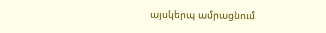այսկերպ ամրացնում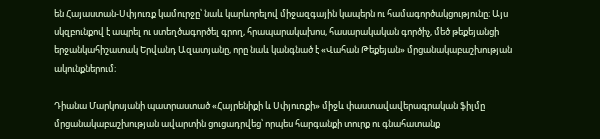են Հայաստան-Սփյուռք կամուրջը՝ նաև կարևորելով միջազգային կապերն ու համագործակցությունը։ Այս սկզբունքով է ապրել ու ստեղծագործել գրող, հրապարակախոս, հասարակական գործիչ, մեծ թեքեյանցի երջանկահիշատակ Երվանդ Ազատյանը, որը նաև կանգնած է «Վահան Թեքեյան» մրցանակաբաշխության ակունքներում։

Դիանա Մարկոսյանի պատրաստած «Հայրենիքի և Սփյուռքի» միջև փաստավավերագրական ֆիլմը մրցանակաբաշխության ավարտին ցուցադրվեց՝ որպես հարգանքի տուրք ու գնահատանք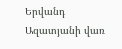Երվանդ Ազատյանի վառ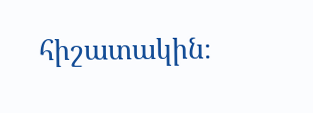հիշատակին։